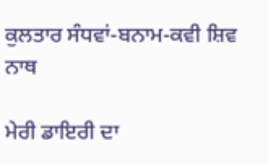ਕੁਲਤਾਰ ਸੰਧਵਾਂ-ਬਨਾਮ-ਕਵੀ ਸ਼ਿਵ ਨਾਥ

ਮੇਰੀ ਡਾਇਰੀ ਦਾ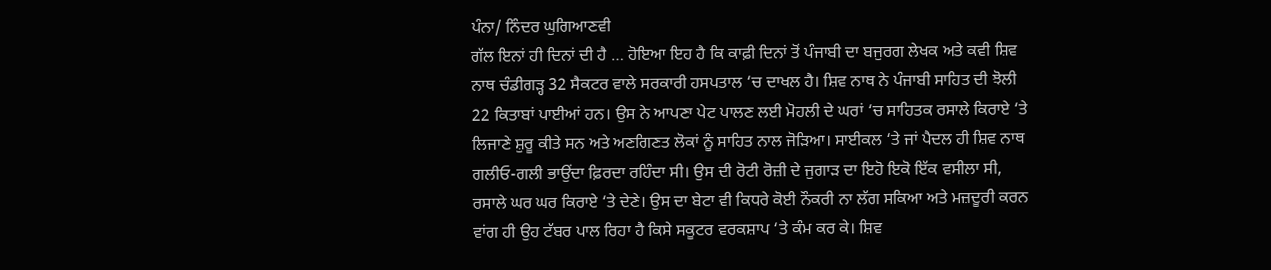ਪੰਨਾ/ ਨਿੰਦਰ ਘੁਗਿਆਣਵੀ
ਗੱਲ ਇਨਾਂ ਹੀ ਦਿਨਾਂ ਦੀ ਹੈ … ਹੋਇਆ ਇਹ ਹੈ ਕਿ ਕਾਫ਼ੀ ਦਿਨਾਂ ਤੋਂ ਪੰਜਾਬੀ ਦਾ ਬਜੁਰਗ ਲੇਖਕ ਅਤੇ ਕਵੀ ਸ਼ਿਵ ਨਾਥ ਚੰਡੀਗੜ੍ਹ 32 ਸੈਕਟਰ ਵਾਲੇ ਸਰਕਾਰੀ ਹਸਪਤਾਲ ‘ਚ ਦਾਖਲ ਹੈ। ਸ਼ਿਵ ਨਾਥ ਨੇ ਪੰਜਾਬੀ ਸਾਹਿਤ ਦੀ ਝੋਲੀ 22 ਕਿਤਾਬਾਂ ਪਾਈਆਂ ਹਨ। ਉਸ ਨੇ ਆਪਣਾ ਪੇਟ ਪਾਲਣ ਲਈ ਮੋਹਲੀ ਦੇ ਘਰਾਂ ‘ਚ ਸਾਹਿਤਕ ਰਸਾਲੇ ਕਿਰਾਏ ‘ਤੇ ਲਿਜਾਣੇ ਸ਼ੁਰੂ ਕੀਤੇ ਸਨ ਅਤੇ ਅਣਗਿਣਤ ਲੋਕਾਂ ਨੂੰ ਸਾਹਿਤ ਨਾਲ ਜੋੜਿਆ। ਸਾਈਕਲ ‘ਤੇ ਜਾਂ ਪੈਦਲ ਹੀ ਸ਼ਿਵ ਨਾਥ ਗਲੀਓ-ਗਲੀ ਭਾਉਂਦਾ ਫ਼ਿਰਦਾ ਰਹਿੰਦਾ ਸੀ। ਉਸ ਦੀ ਰੋਟੀ ਰੋਜ਼ੀ ਦੇ ਜੁਗਾੜ ਦਾ ਇਹੋ ਇਕੋ ਇੱਕ ਵਸੀਲਾ ਸੀ, ਰਸਾਲੇ ਘਰ ਘਰ ਕਿਰਾਏ ‘ਤੇ ਦੇਣੇ। ਉਸ ਦਾ ਬੇਟਾ ਵੀ ਕਿਧਰੇ ਕੋਈ ਨੌਕਰੀ ਨਾ ਲੱਗ ਸਕਿਆ ਅਤੇ ਮਜ਼ਦੂਰੀ ਕਰਨ ਵਾਂਗ ਹੀ ਉਹ ਟੱਬਰ ਪਾਲ ਰਿਹਾ ਹੈ ਕਿਸੇ ਸਕੂਟਰ ਵਰਕਸ਼ਾਪ ‘ਤੇ ਕੰਮ ਕਰ ਕੇ। ਸ਼ਿਵ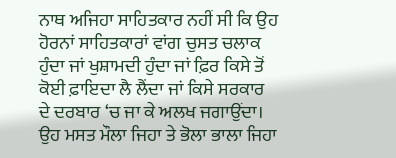ਨਾਥ ਅਜਿਹਾ ਸਾਹਿਤਕਾਰ ਨਹੀਂ ਸੀ ਕਿ ਉਹ ਹੋਰਨਾਂ ਸਾਹਿਤਕਾਰਾਂ ਵਾਂਗ ਚੁਸਤ ਚਲਾਕ ਹੁੰਦਾ ਜਾਂ ਖੁਸ਼ਾਮਦੀ ਹੁੰਦਾ ਜਾਂ ਫ਼ਿਰ ਕਿਸੇ ਤੋਂ ਕੋਈ ਫ਼ਾਇਦਾ ਲੈ ਲੈਂਦਾ ਜਾਂ ਕਿਸੇ ਸਰਕਾਰ ਦੇ ਦਰਬਾਰ ‘ਚ ਜਾ ਕੇ ਅਲਖ ਜਗਾਉਂਦਾ। ਉਹ ਮਸਤ ਮੌਲਾ ਜਿਹਾ ਤੇ ਭੋਲਾ ਭਾਲਾ ਜਿਹਾ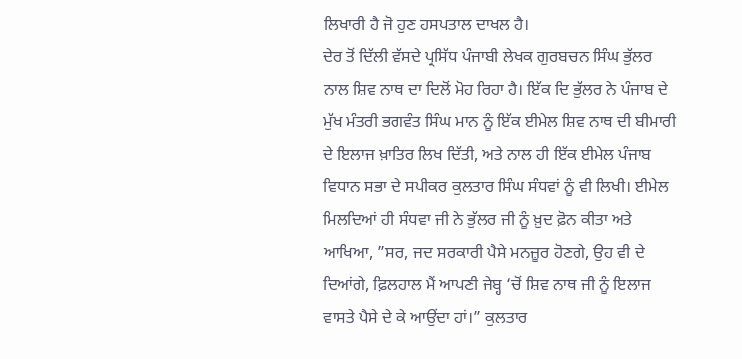ਲਿਖਾਰੀ ਹੈ ਜੋ ਹੁਣ ਹਸਪਤਾਲ ਦਾਖਲ ਹੈ।
ਦੇਰ ਤੋਂ ਦਿੱਲੀ ਵੱਸਦੇ ਪ੍ਰਸਿੱਧ ਪੰਜਾਬੀ ਲੇਖਕ ਗੁਰਬਚਨ ਸਿੰਘ ਭੁੱਲਰ ਨਾਲ ਸ਼ਿਵ ਨਾਥ ਦਾ ਦਿਲੋਂ ਮੋਹ ਰਿਹਾ ਹੈ। ਇੱਕ ਦਿ ਭੁੱਲਰ ਨੇ ਪੰਜਾਬ ਦੇ ਮੁੱਖ ਮੰਤਰੀ ਭਗਵੰਤ ਸਿੰਘ ਮਾਨ ਨੂੰ ਇੱਕ ਈਮੇਲ ਸ਼ਿਵ ਨਾਥ ਦੀ ਬੀਮਾਰੀ ਦੇ ਇਲਾਜ ਖ਼ਾਤਿਰ ਲਿਖ ਦਿੱਤੀ, ਅਤੇ ਨਾਲ ਹੀ ਇੱਕ ਈਮੇਲ ਪੰਜਾਬ ਵਿਧਾਨ ਸਭਾ ਦੇ ਸਪੀਕਰ ਕੁਲਤਾਰ ਸਿੰਘ ਸੰਧਵਾਂ ਨੂੰ ਵੀ ਲਿਖੀ। ਈਮੇਲ ਮਿਲਦਿਆਂ ਹੀ ਸੰਧਵਾ ਜੀ ਨੇ ਭੁੱਲਰ ਜੀ ਨੂੰ ਖ਼ੁਦ ਫ਼ੋਨ ਕੀਤਾ ਅਤੇ ਆਖਿਆ, ”ਸਰ, ਜਦ ਸਰਕਾਰੀ ਪੈਸੇ ਮਨਜ਼ੂਰ ਹੋਣਗੇ, ਉਹ ਵੀ ਦੇ ਦਿਆਂਗੇ, ਫ਼ਿਲਹਾਲ ਮੈਂ ਆਪਣੀ ਜੇਬ੍ਹ ‘ਚੋਂ ਸ਼ਿਵ ਨਾਥ ਜੀ ਨੂੰ ਇਲਾਜ ਵਾਸਤੇ ਪੈਸੇ ਦੇ ਕੇ ਆਉਂਦਾ ਹਾਂ।” ਕੁਲਤਾਰ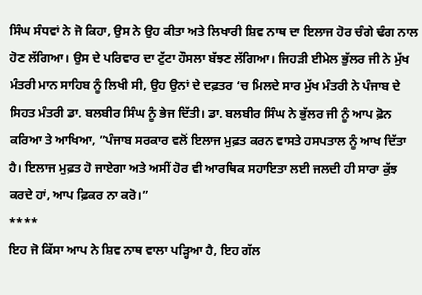ਸਿੰਘ ਸੰਧਵਾਂ ਨੇ ਜੋ ਕਿਹਾ, ਉਸ ਨੇ ਉਹ ਕੀਤਾ ਅਤੇ ਲਿਖਾਰੀ ਸ਼ਿਵ ਨਾਥ ਦਾ ਇਲਾਜ ਹੋਰ ਚੰਗੇ ਢੰਗ ਨਾਲ ਹੋਣ ਲੱਗਿਆ। ਉਸ ਦੇ ਪਰਿਵਾਰ ਦਾ ਟੁੱਟਾ ਹੌਸਲਾ ਬੱਝਣ ਲੱਗਿਆ। ਜਿਹੜੀ ਈਮੇਲ ਭੁੱਲਰ ਜੀ ਨੇ ਮੁੱਖ ਮੰਤਰੀ ਮਾਨ ਸਾਹਿਬ ਨੂੰ ਲਿਖੀ ਸੀ, ਉਹ ਉਨਾਂ ਦੇ ਦਫ਼ਤਰ ‘ਚ ਮਿਲਦੇ ਸਾਰ ਮੁੱਖ ਮੰਤਰੀ ਨੇ ਪੰਜਾਬ ਦੇ ਸਿਹਤ ਮੰਤਰੀ ਡਾ. ਬਲਬੀਰ ਸਿੰਘ ਨੂੰ ਭੇਜ ਦਿੱਤੀ। ਡਾ. ਬਲਬੀਰ ਸਿੰਘ ਨੇ ਭੁੱਲਰ ਜੀ ਨੂੰ ਆਪ ਫ਼ੋਨ ਕਰਿਆ ਤੇ ਆਖਿਆ, ”ਪੰਜਾਬ ਸਰਕਾਰ ਵਲੋਂ ਇਲਾਜ ਮੁਫ਼ਤ ਕਰਨ ਵਾਸਤੇ ਹਸਪਤਾਲ ਨੂੰ ਆਖ ਦਿੱਤਾ ਹੈ। ਇਲਾਜ ਮੁਫ਼ਤ ਹੋ ਜਾਏਗਾ ਅਤੇ ਅਸੀਂ ਹੋਰ ਵੀ ਆਰਥਿਕ ਸਹਾਇਤਾ ਲਈ ਜਲਦੀ ਹੀ ਸਾਰਾ ਕੁੱਝ ਕਰਦੇ ਹਾਂ, ਆਪ ਫ਼ਿਕਰ ਨਾ ਕਰੋ।”
****
ਇਹ ਜੋ ਕਿੱਸਾ ਆਪ ਨੇ ਸ਼ਿਵ ਨਾਥ ਵਾਲਾ ਪੜ੍ਹਿਆ ਹੈ, ਇਹ ਗੱਲ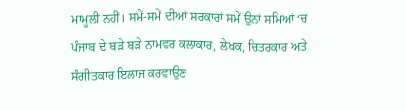ਮਾਮੂਲੀ ਨਹੀਂ। ਸਮੇਂ-ਸਮੇਂ ਦੀਆਂ ਸਰਕਾਰਾਂ ਸਮੇਂ ਉਨਾਂ ਸਮਿਆਂ ‘ਚ ਪੰਜਾਬ ਦੇ ਬੜੇ ਬੜੇ ਨਾਮਵਰ ਕਲਾਕਾਰ, ਲੇਖਕ, ਚਿਤਰਕਾਰ ਅਤੇ ਸੰਗੀਤਕਾਰ ਇਲਾਜ ਕਰਵਾਉਣ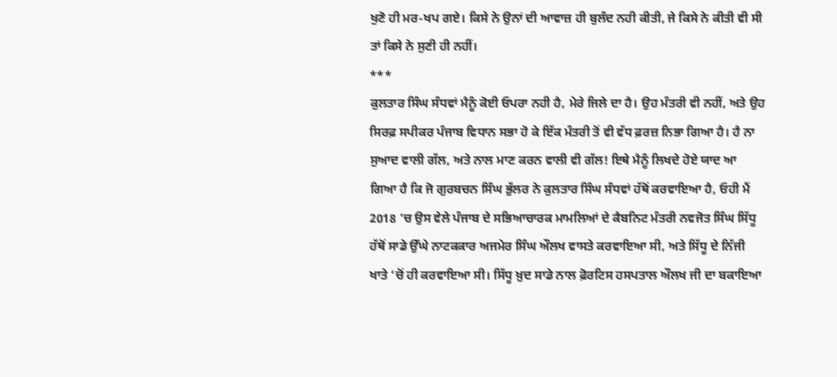ਖੁਣੋ ਹੀ ਮਰ-ਖਪ ਗਏ। ਕਿਸੇ ਨੇ ਉਨਾਂ ਦੀ ਆਵਾਜ਼ ਹੀ ਬੁਲੰਦ ਨਹੀ ਕੀਤੀ, ਜੇ ਕਿਸੇ ਨੇ ਕੀਤੀ ਵੀ ਸੀ ਤਾਂ ਕਿਸੇ ਨੇ ਸੁਣੀ ਹੀ ਨਹੀਂ।
***
ਕੁਲਤਾਰ ਸਿੰਘ ਸੰਧਵਾਂ ਮੈਨੂੰ ਕੋਈ ਓਪਰਾ ਨਹੀ ਹੈ, ਮੇਰੇ ਜਿਲੇ ਦਾ ਹੈ। ਉਹ ਮੰਤਰੀ ਵੀ ਨਹੀਂ, ਅਤੇ ਉਹ ਸਿਰਫ਼ ਸਪੀਕਰ ਪੰਜਾਬ ਵਿਧਾਨ ਸਭਾ ਹੋ ਕੇ ਇੱਕ ਮੰਤਰੀ ਤੋਂ ਵੀ ਵੱਧ ਫ਼ਰਜ਼ ਨਿਭਾ ਗਿਆ ਹੈ। ਹੈ ਨਾ ਸੁਆਦ ਵਾਲੀ ਗੱਲ, ਅਤੇ ਨਾਲ ਮਾਣ ਕਰਨ ਵਾਲੀ ਵੀ ਗੱਲ! ਇਥੇ ਮੈਨੂੰ ਲਿਖਦੇ ਹੋਏ ਯਾਦ ਆ ਗਿਆ ਹੈ ਕਿ ਜੋ ਗੁਰਬਚਨ ਸਿੰਘ ਭੁੱਲਰ ਨੇ ਕੁਲਤਾਰ ਸਿੰਘ ਸੰਧਵਾਂ ਹੱਥੋਂ ਕਰਵਾਇਆ ਹੈ, ਓਹੀ ਮੈਂ 2018 ‘ਚ ਉਸ ਵੇਲੇ ਪੰਜਾਬ ਦੇ ਸਭਿਆਚਾਰਕ ਮਾਮਲਿਆਂ ਦੇ ਕੈਬਨਿਟ ਮੰਤਰੀ ਨਵਜੋਤ ਸਿੰਘ ਸਿੱਧੂ ਹੱਥੋਂ ਸਾਡੇ ਉੱਘੇ ਨਾਟਕਕਾਰ ਅਜਮੇਰ ਸਿੰਘ ਔਲਖ ਵਾਸਤੇ ਕਰਵਾਇਆ ਸੀ, ਅਤੇ ਸਿੱਧੂ ਦੇ ਨਿੱਜੀ ਖਾਤੇ ‘ਚੋਂ ਹੀ ਕਰਵਾਇਆ ਸੀ। ਸਿੱਧੂ ਖ਼ੁਦ ਸਾਡੇ ਨਾਲ ਫ਼ੋਰਟਿਸ ਹਸਪਤਾਲ ਔਲਖ ਜੀ ਦਾ ਬਕਾਇਆ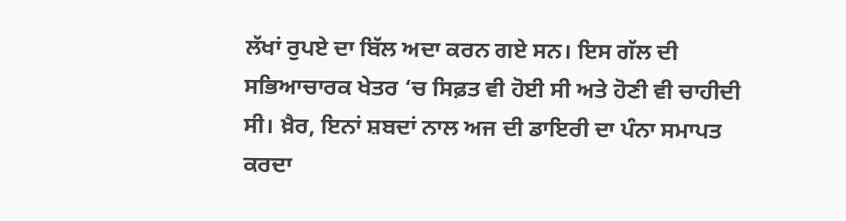ਲੱਖਾਂ ਰੁਪਏ ਦਾ ਬਿੱਲ ਅਦਾ ਕਰਨ ਗਏ ਸਨ। ਇਸ ਗੱਲ ਦੀ ਸਭਿਆਚਾਰਕ ਖੇਤਰ ‘ਚ ਸਿਫ਼ਤ ਵੀ ਹੋਈ ਸੀ ਅਤੇ ਹੋਣੀ ਵੀ ਚਾਹੀਦੀ ਸੀ। ਖ਼ੈਰ, ਇਨਾਂ ਸ਼ਬਦਾਂ ਨਾਲ ਅਜ ਦੀ ਡਾਇਰੀ ਦਾ ਪੰਨਾ ਸਮਾਪਤ ਕਰਦਾ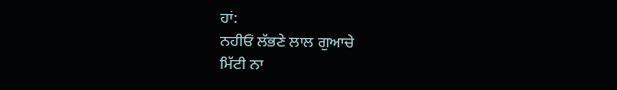ਹਾਂ:
ਨਹੀਓਂ ਲੱਭਣੇ ਲਾਲ ਗੁਆਚੇ
ਮਿੱਟੀ ਨਾ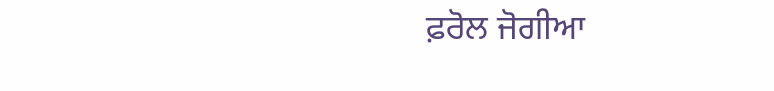ਫ਼ਰੋਲ ਜੋਗੀਆ